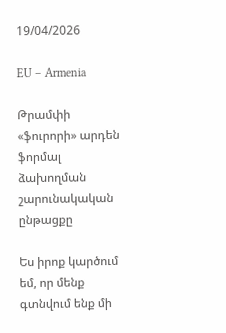19/04/2026

EU – Armenia

Թրամփի «ֆուրորի» արդեն ֆորմալ ձախողման շարունակական ընթացքը

Ես իրոք կարծում եմ, որ մենք գտնվում ենք մի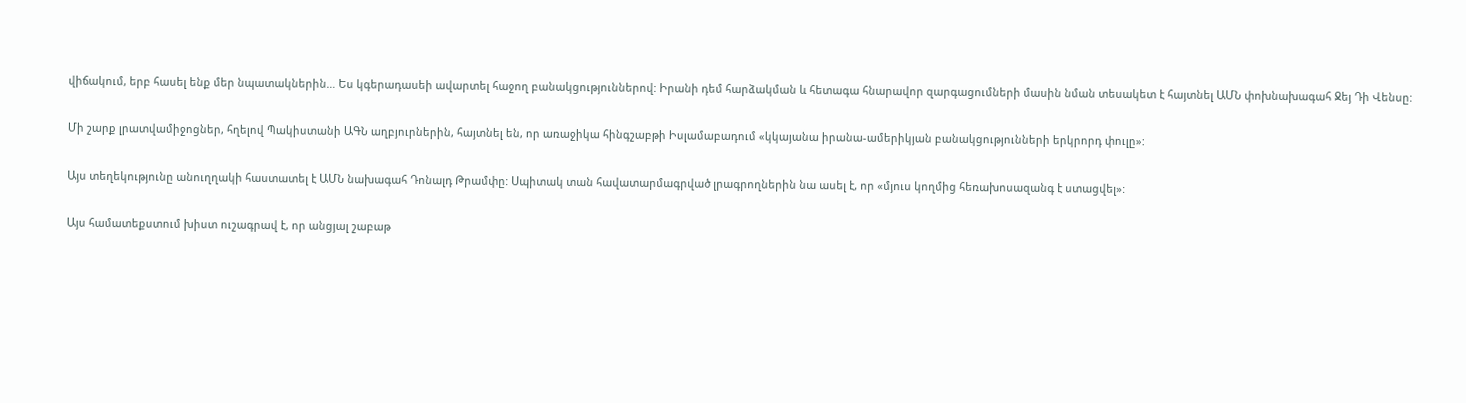վիճակում, երբ հասել ենք մեր նպատակներին… Ես կգերադասեի ավարտել հաջող բանակցություններով: Իրանի դեմ հարձակման և հետագա հնարավոր զարգացումների մասին նման տեսակետ է հայտնել ԱՄՆ փոխնախագահ Ջեյ Դի Վենսը:

Մի շարք լրատվամիջոցներ, հղելով Պակիստանի ԱԳՆ աղբյուրներին, հայտնել են, որ առաջիկա հինգշաբթի Իսլամաբադում «կկայանա իրանա-ամերիկյան բանակցությունների երկրորդ փուլը»:

Այս տեղեկությունը անուղղակի հաստատել է ԱՄՆ նախագահ Դոնալդ Թրամփը: Սպիտակ տան հավատարմագրված լրագրողներին նա ասել է, որ «մյուս կողմից հեռախոսազանգ է ստացվել»:

Այս համատեքստում խիստ ուշագրավ է, որ անցյալ շաբաթ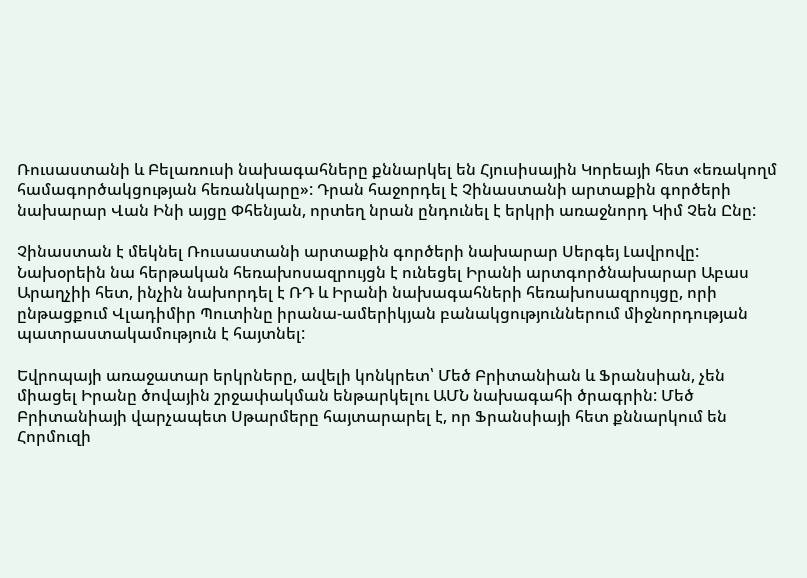Ռուսաստանի և Բելառուսի նախագահները քննարկել են Հյուսիսային Կորեայի հետ «եռակողմ համագործակցության հեռանկարը»: Դրան հաջորդել է Չինաստանի արտաքին գործերի նախարար Վան Ինի այցը Փհենյան, որտեղ նրան ընդունել է երկրի առաջնորդ Կիմ Չեն Ընը:

Չինաստան է մեկնել Ռուսաստանի արտաքին գործերի նախարար Սերգեյ Լավրովը: Նախօրեին նա հերթական հեռախոսազրույցն է ունեցել Իրանի արտգործնախարար Աբաս Արաղչիի հետ, ինչին նախորդել է ՌԴ և Իրանի նախագահների հեռախոսազրույցը, որի ընթացքում Վլադիմիր Պուտինը իրանա-ամերիկյան բանակցություններում միջնորդության պատրաստակամություն է հայտնել:

Եվրոպայի առաջատար երկրները, ավելի կոնկրետ՝ Մեծ Բրիտանիան և Ֆրանսիան, չեն միացել Իրանը ծովային շրջափակման ենթարկելու ԱՄՆ նախագահի ծրագրին: Մեծ Բրիտանիայի վարչապետ Սթարմերը հայտարարել է, որ Ֆրանսիայի հետ քննարկում են Հորմուզի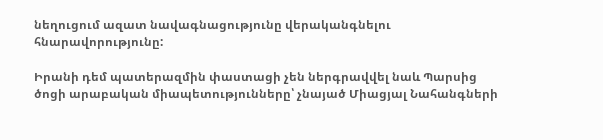նեղուցում ազատ նավագնացությունը վերականգնելու հնարավորությունը:

Իրանի դեմ պատերազմին փաստացի չեն ներգրավվել նաև Պարսից ծոցի արաբական միապետությունները՝ չնայած Միացյալ Նահանգների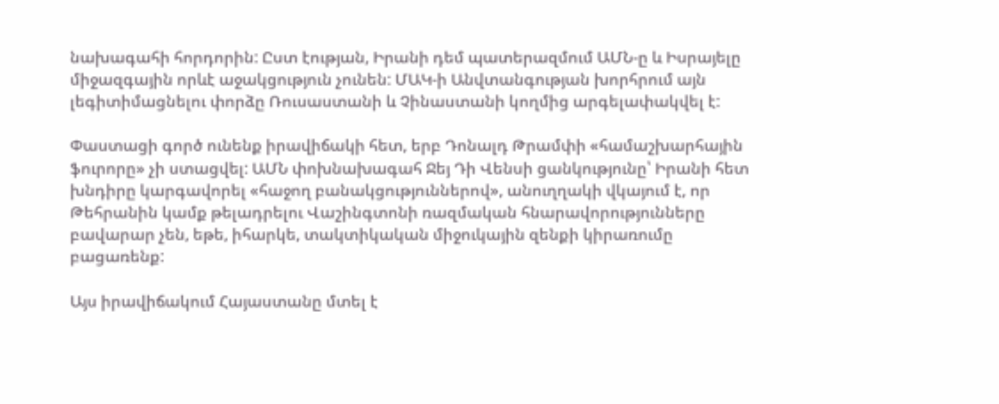նախագահի հորդորին: Ըստ էության, Իրանի դեմ պատերազմում ԱՄՆ-ը և Իսրայելը միջազգային որևէ աջակցություն չունեն: ՄԱԿ-ի Անվտանգության խորհրում այն լեգիտիմացնելու փորձը Ռուսաստանի և Չինաստանի կողմից արգելափակվել է:

Փաստացի գործ ունենք իրավիճակի հետ, երբ Դոնալդ Թրամփի «համաշխարհային ֆուրորը» չի ստացվել: ԱՄՆ փոխնախագահ Ջեյ Դի Վենսի ցանկությունը՝ Իրանի հետ խնդիրը կարգավորել «հաջող բանակցություններով», անուղղակի վկայում է, որ Թեհրանին կամք թելադրելու Վաշինգտոնի ռազմական հնարավորությունները բավարար չեն, եթե, իհարկե, տակտիկական միջուկային զենքի կիրառումը բացառենք:

Այս իրավիճակում Հայաստանը մտել է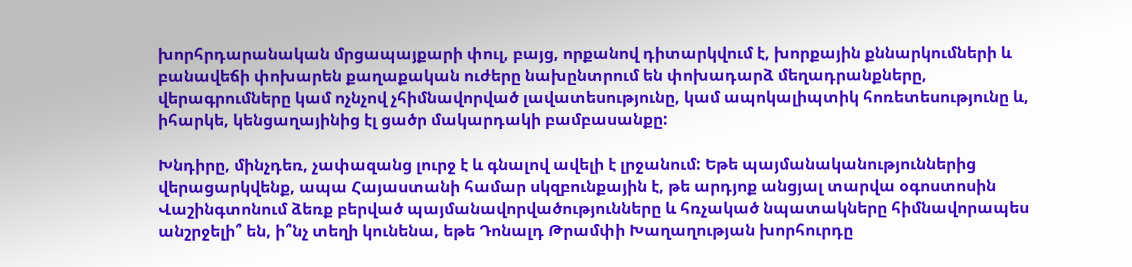խորհրդարանական մրցապայքարի փուլ, բայց, որքանով դիտարկվում է, խորքային քննարկումների և բանավեճի փոխարեն քաղաքական ուժերը նախընտրում են փոխադարձ մեղադրանքները, վերագրումները կամ ոչնչով չհիմնավորված լավատեսությունը, կամ ապոկալիպտիկ հոռետեսությունը և, իհարկե, կենցաղայինից էլ ցածր մակարդակի բամբասանքը:

Խնդիրը, մինչդեռ, չափազանց լուրջ է և գնալով ավելի է լրջանում: Եթե պայմանականություններից վերացարկվենք, ապա Հայաստանի համար սկզբունքային է, թե արդյոք անցյալ տարվա օգոստոսին Վաշինգտոնում ձեռք բերված պայմանավորվածությունները և հռչակած նպատակները հիմնավորապես անշրջելի՞ են, ի՞նչ տեղի կունենա, եթե Դոնալդ Թրամփի Խաղաղության խորհուրդը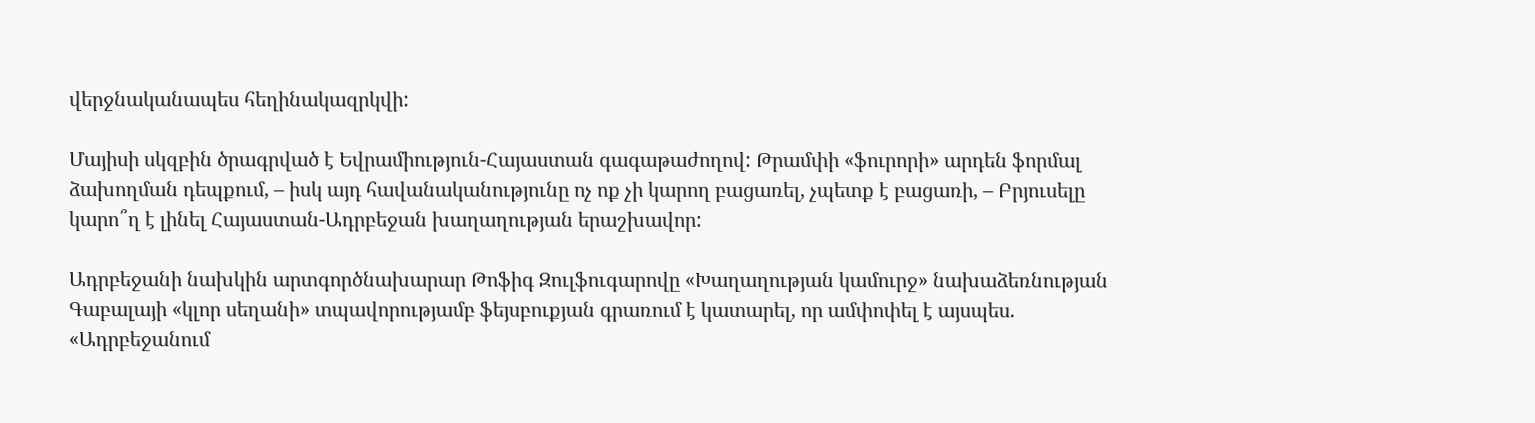վերջնականապես հեղինակազրկվի:

Մայիսի սկզբին ծրագրված է Եվրամիություն-Հայաստան գագաթաժողով: Թրամփի «ֆուրորի» արդեն ֆորմալ ձախողման դեպքում, – իսկ այդ հավանականությունը ոչ ոք չի կարող բացառել, չպետք է բացառի, – Բրյուսելը կարո՞ղ է լինել Հայաստան-Ադրբեջան խաղաղության երաշխավոր:

Ադրբեջանի նախկին արտգործնախարար Թոֆիգ Զուլֆուգարովը «Խաղաղության կամուրջ» նախաձեռնության Գաբալայի «կլոր սեղանի» տպավորությամբ ֆեյսբուքյան գրառում է կատարել, որ ամփոփել է այսպես. «Ադրբեջանում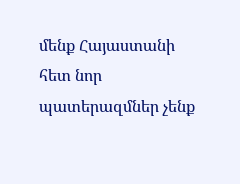մենք Հայաստանի հետ նոր պատերազմներ չենք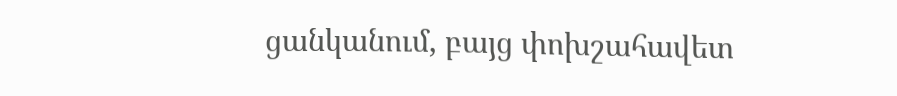ցանկանում, բայց փոխշահավետ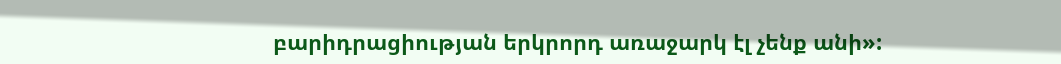բարիդրացիության երկրորդ առաջարկ էլ չենք անի»: